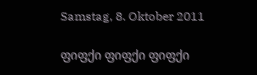Samstag, 8. Oktober 2011

ფიფქი ფიფქი ფიფქი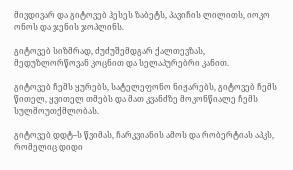მივდივარ და გიტოვებ ჰესეს ზაბეტს, პავიჩის ლილითს, იოკო ონოს და ჯენის ჯოპლინს.

გიტოვებ სიზმრად, ძუძუშემდგარ ქალთევზას, მედუზლორწოვან კოცნით და სელაპურებრი კანით.

გიტოვებ ჩემს ყურებს, სატელეფონო ნიჟარებს, გიტოვებ ჩემს წითელ, ყვითელ თმებს და მათ კვანძზე მოკონწიალე ჩემს სულმოუთქმლობას.

გიტოვებ დდტ–ს წვიმას, ჩარკვიანის ამოს და რობერტიას აპკს, რომელიც დიდი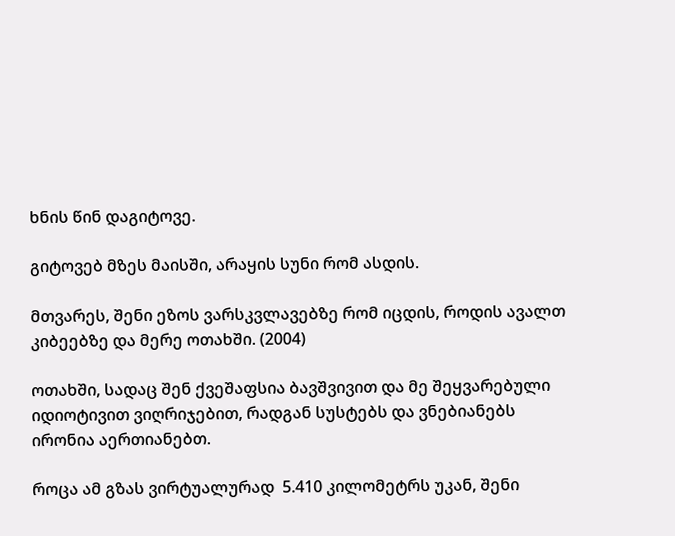ხნის წინ დაგიტოვე.

გიტოვებ მზეს მაისში, არაყის სუნი რომ ასდის.

მთვარეს, შენი ეზოს ვარსკვლავებზე რომ იცდის, როდის ავალთ კიბეებზე და მერე ოთახში. (2004)

ოთახში, სადაც შენ ქვეშაფსია ბავშვივით და მე შეყვარებული იდიოტივით ვიღრიჯებით, რადგან სუსტებს და ვნებიანებს ირონია აერთიანებთ.

როცა ამ გზას ვირტუალურად  5.410 კილომეტრს უკან, შენი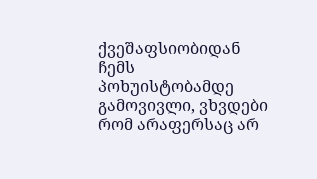ქვეშაფსიობიდან ჩემს პოხუისტობამდე გამოვივლი, ვხვდები რომ არაფერსაც არ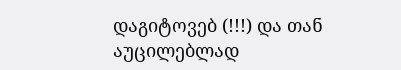დაგიტოვებ (!!!) და თან აუცილებლად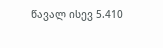წავალ ისევ 5.410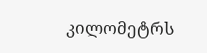კილომეტრს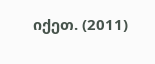იქეთ. (2011)